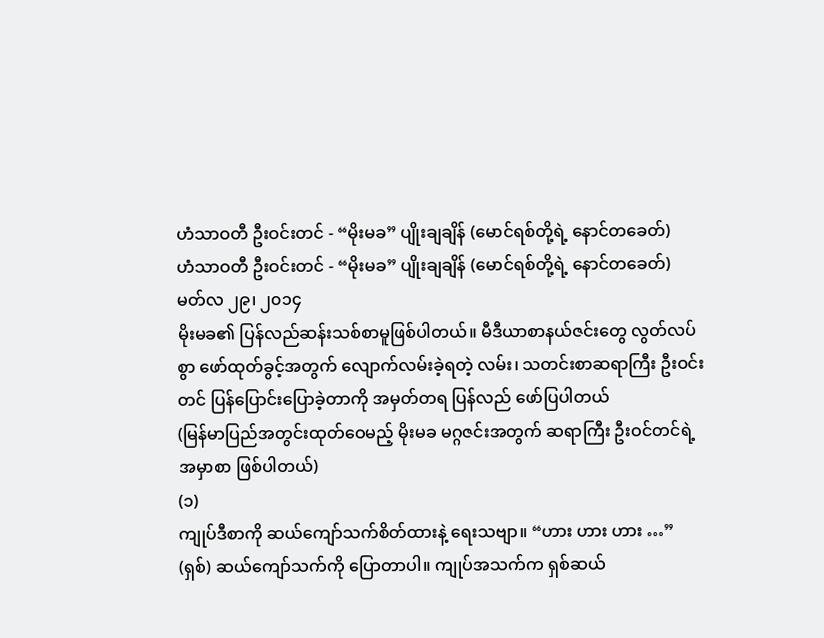ဟံသာဝတီ ဦးဝင်းတင် - “မိုးမခ” ပျိုးချချိန် (မောင်ရစ်တို့ရဲ့ နောင်တခေတ်)
ဟံသာဝတီ ဦးဝင်းတင် - “မိုးမခ” ပျိုးချချိန် (မောင်ရစ်တို့ရဲ့ နောင်တခေတ်)
မတ်လ ၂၉၊ ၂၀၁၄
မိုးမခ၏ ပြန်လည်ဆန်းသစ်စာမူဖြစ်ပါတယ်။ မီဒီယာစာနယ်ဇင်းတွေ လွတ်လပ်စွာ ဖော်ထုတ်ခွင့်အတွက် လျောက်လမ်းခဲ့ရတဲ့ လမ်း၊ သတင်းစာဆရာကြီး ဦးဝင်းတင် ပြန်ပြောင်းပြောခဲ့တာကို အမှတ်တရ ပြန်လည် ဖော်ပြပါတယ်
(မြန်မာပြည်အတွင်းထုတ်ဝေမည့် မိုးမခ မဂ္ဂဇင်းအတွက် ဆရာကြီး ဦးဝင်တင်ရဲ့ အမှာစာ ဖြစ်ပါတယ်)
(၁)
ကျုပ်ဒီစာကို ဆယ်ကျော်သက်စိတ်ထားနဲ့ ရေးသဗျာ။ “ဟား ဟား ဟား …” (ရှစ်) ဆယ်ကျော်သက်ကို ပြောတာပါ။ ကျုပ်အသက်က ရှစ်ဆယ်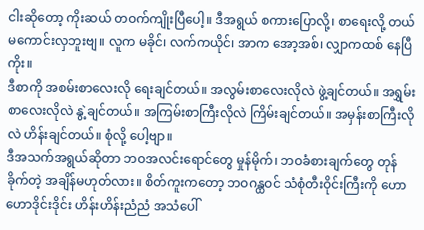ငါးဆိုတော့ ကိုးဆယ် တဝက်ကျိုးပြီပေါ့။ ဒီအရွယ် စကားပြောလို့၊ စာရေးလို့ တယ်မကောင်းလှဘူးဗျ။ လူက မခိုင်၊ လက်ကယိုင်၊ အာက အော့အစ်၊ လျှာကထစ် နေပြီကိုး။
ဒီစာကို အစမ်းစာလေးလို ရေးချင်တယ်။ အလွမ်းစာလေးလိုလဲ ဖွဲ့ချင်တယ်။ အရွှမ်းစာလေးလိုလဲ နွဲ့ချင်တယ်။ အကြမ်းစာကြီးလိုလဲ ကြိမ်းချင်တယ်။ အမှန်းစာကြီးလိုလဲ ဟိန်းချင်တယ်။ စုံလို့ ပေါ့ဗျာ။
ဒီအသက်အရွယ်ဆိုတာ ဘဝအလင်းရောင်တွေ မှုန်မိုက်၊ ဘဝခံစားချက်တွေ တုန်ခိုက်တဲ့ အချိန်မဟုတ်လား။ စိတ်ကူးကတော့ ဘဝဂန္ထဝင် သံစုံတီးဝိုင်းကြီးကို ဟောဟောဒိုင်းဒိုင်း ဟိန်းဟိန်းညံညံ အသံပေါ်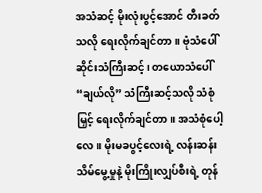အသံဆင့် မိုးလုံးပွင့်အောင် တီးခတ်သလို ရေးလိုက်ချင်တာ။ ဗုံသံပေါ် ဆိုင်းသံကြီးဆင့်၊ တယောသံပေါ် “ချယ်လို” သံကြီးဆင့်သလို သံစုံမြှင့် ရေးလိုက်ချင်တာ။ အသံစုံပေါ့လေ။ မိုးမခပွင့်လေးရဲ့ လန်းဆန်း သိမ်မွေ့မှုနဲ့ မိုးကြိုးလျှပ်စီးရဲ့ တုန်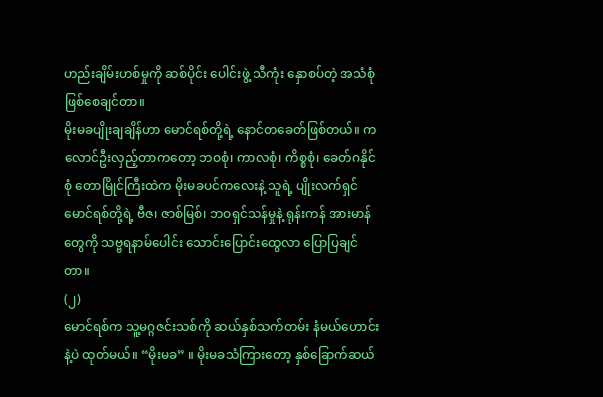ဟည်းချိမ်းဟစ်မှုကို ဆစ်ပိုင်း ပေါင်းဖွဲ့ သီကုံး နှောစပ်တဲ့ အသံစုံဖြစ်စေချင်တာ။
မိုးမခပျိုးချချိန်ဟာ မောင်ရစ်တို့ရဲ့ နောင်တခေတ်ဖြစ်တယ်။ ကလောင်ဦးလှည့်တာကတော့ ဘဝစုံ၊ ကာလစုံ၊ ကိစ္စစုံ၊ ခေတ်ဂနိုင်စုံ တောမြိုင်ကြီးထဲက မိုးမခပင်ကလေးနဲ့ သူရဲ့ ပျိုးလက်ရှင် မောင်ရစ်တို့ရဲ့ ဗီဇ၊ ဇာစ်မြစ်၊ ဘဝရှင်သန်မှုနဲ့ ရုန်းကန် အားမာန်တွေကို သဗ္ဗရနာမ်ပေါင်း သောင်းပြောင်းထွေလာ ပြောပြချင်တာ။
(၂)
မောင်ရစ်က သူ့မဂ္ဂဇင်းသစ်ကို ဆယ်နှစ်သက်တမ်း နံမယ်ဟောင်းနဲ့ပဲ ထုတ်မယ်။ “မိုးမခ” ။ မိုးမခသံကြားတော့ နှစ်ခြောက်ဆယ်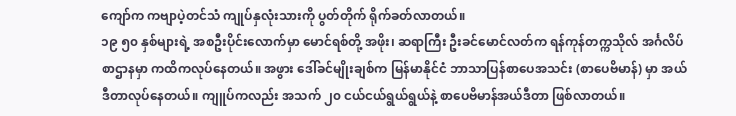ကျော်က ကဗျာပဲ့တင်သံ ကျုပ်နှလုံးသားကို ပွတ်တိုက် ရိုက်ခတ်လာတယ်။
၁၉ ၅၀ နှစ်များရဲ့ အစဦးပိုင်းလောက်မှာ မောင်ရစ်တို့ အဖိုး၊ ဆရာကြီး ဦးခင်မောင်လတ်က ရန်ကုန်တက္ကသိုလ် အင်္ဂလိပ်စာဌာနမှာ ကထိကလုပ်နေတယ်။ အဖွား ဒေါ်ခင်မျိုးချစ်က မြန်မာနိုင်ငံ ဘာသာပြန်စာပေအသင်း (စာပေဗိမာန်) မှာ အယ်ဒီတာလုပ်နေတယ်။ ကျူပ်ကလည်း အသက် ၂၀ ငယ်ငယ်ရွယ်ရွယ်နဲ့ စာပေဗိမာန်အယ်ဒီတာ ဖြစ်လာတယ်။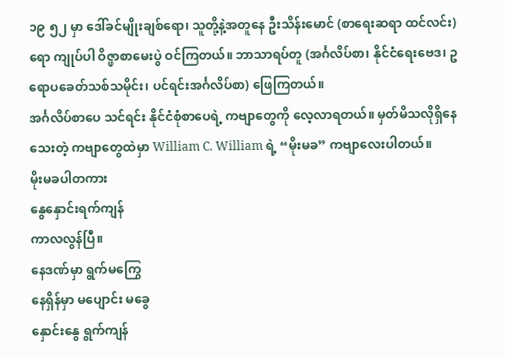၁၉ ၅၂ မှာ ဒေါ်ခင်မျိုးချစ်ရော၊ သူတို့နဲ့အတူနေ ဦးသိန်းမောင် (စာရေးဆရာ ထင်လင်း) ရော ကျုပ်ပါ ဝိဇ္ဖာစာမေးပွဲ ဝင်ကြတယ်။ ဘာသာရပ်တူ (အင်္ဂလိပ်စာ၊ နိုင်ငံရေးဗေဒ၊ ဥရောပခေတ်သစ်သမိုင်း၊ ပင်ရင်းအင်္ဂလိပ်စာ) ဖြေကြတယ်။
အင်္ဂလိပ်စာပေ သင်ရင်း နိုင်ငံစုံစာပေရဲ့ ကဗျာတွေကို လေ့လာရတယ်။ မှတ်မိသလိုရှိနေသေးတဲ့ ကဗျာတွေထဲမှာ William C. William ရဲ့ “မိုးမခ” ကဗျာလေးပါတယ်။
မိုးမခပါတကား
နွေနှောင်းရက်ကျန်
ကာလလွန်ပြီ။
နေဒဏ်မှာ ရွက်မကြွေ
နေရှိန်မှာ မပျောင်း မခွေ
နှောင်းနွေ ရွက်ကျန်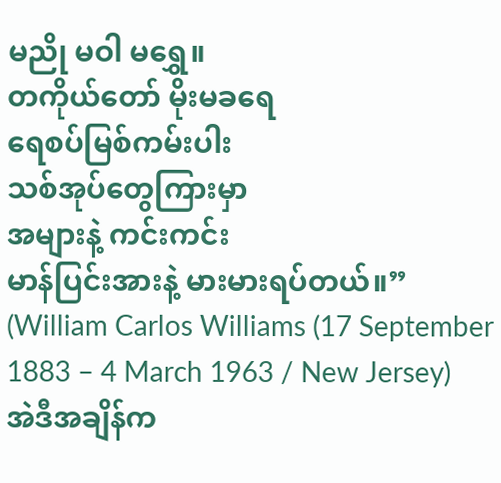မညို မဝါ မရွှေ။
တကိုယ်တော် မိုးမခရေ
ရေစပ်မြစ်ကမ်းပါး
သစ်အုပ်တွေကြားမှာ
အများနဲ့ ကင်းကင်း
မာန်ပြင်းအားနဲ့ မားမားရပ်တယ်။”
(William Carlos Williams (17 September 1883 – 4 March 1963 / New Jersey)
အဲဒီအချိန်က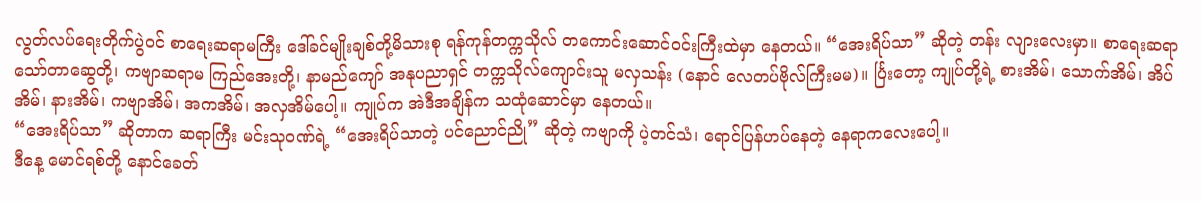လွတ်လပ်ရေးတိုက်ပွဲဝင် စာရေးဆရာမကြီး ဒေါ်ခင်မျိုးချစ်တို့မိသားစု ရန်ကုန်တက္ကသိုလ် တကောင်းဆောင်ဝင်းကြီးထဲမှာ နေတယ်။ “အေးရိပ်သာ” ဆိုတဲ့ တန်း လျားလေးမှာ။ စာရေးဆရာ သော်တာဆွေတို့၊ ကဗျာဆရာမ ကြည်အေးတို့၊ နာမည်ကျော် အနုပညာရှင် တက္ကသိုလ်ကျောင်းသူ မလှသန်း (နောင် လေတပ်ဗိုလ်ကြီးမမ)။ င်္ပြးတော့ ကျုပ်တို့ရဲ့ စားအိမ်၊ သောက်အိမ်၊ အိပ်အိမ်၊ နားအိမ်၊ ကဗျာအိမ်၊ အကအိမ်၊ အလှအိမ်ပေါ့။ ကျုပ်က အဲဒီအချိန်က သထုံဆောင်မှာ နေတယ်။
“အေးရိပ်သာ” ဆိုတာက ဆရာကြီး မင်းသုဝဏ်ရဲ့ “အေးရိပ်သာတဲ့ ပင်ညောင်ညို” ဆိုတဲ့ ကဗျာကို ပဲ့တင်သံ၊ ရောင်ပြန်ဟပ်နေတဲ့ နေရာကလေးပေါ့။
ဒီနေ့ မောင်ရစ်တို့ နောင်ခေတ်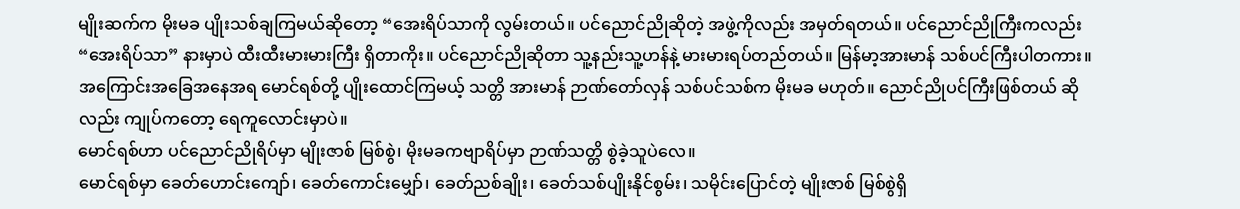မျိုးဆက်က မိုးမခ ပျိုးသစ်ချကြမယ်ဆိုတော့ “အေးရိပ်သာကို လွမ်းတယ်။ ပင်ညောင်ညိုဆိုတဲ့ အဖွဲ့ကိုလည်း အမှတ်ရတယ်။ ပင်ညောင်ညိုကြီးကလည်း “အေးရိပ်သာ” နားမှာပဲ ထီးထီးမားမားကြီး ရှိတာကိုး။ ပင်ညောင်ညိုဆိုတာ သူ့နည်းသူ့ဟန်နဲ့ မားမားရပ်တည်တယ်။ မြန်မာ့အားမာန် သစ်ပင်ကြီးပါတကား။ အကြောင်းအခြေအနေအရ မောင်ရစ်တို့ ပျိုးထောင်ကြမယ့် သတ္တိ အားမာန် ဉာဏ်တော်လှန် သစ်ပင်သစ်က မိုးမခ မဟုတ်။ ညောင်ညိုပင်ကြီးဖြစ်တယ် ဆိုလည်း ကျုပ်ကတော့ ရေကူလောင်းမှာပဲ။
မောင်ရစ်ဟာ ပင်ညောင်ညိုရိပ်မှာ မျိုးဇာစ် မြစ်စွဲ၊ မိုးမခကဗျာရိပ်မှာ ဉာဏ်သတ္တိ စွဲခဲ့သူပဲလေ။
မောင်ရစ်မှာ ခေတ်ဟောင်းကျော်၊ ခေတ်ကောင်းမျှော်၊ ခေတ်ညစ်ချိုး၊ ခေတ်သစ်ပျိုးနိုင်စွမ်း၊ သမိုင်းပြောင်တဲ့ မျိုးဇာစ် မြစ်စွဲရှိ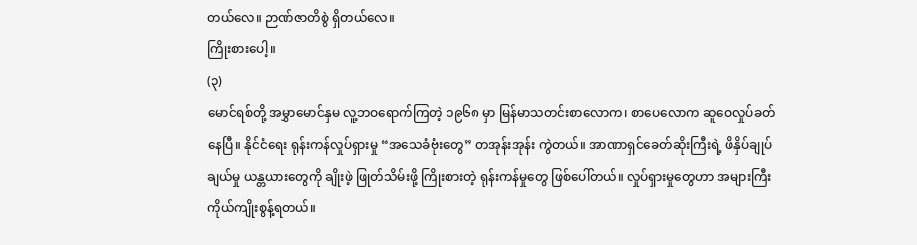တယ်လေ။ ဉာဏ်ဇာတိစွဲ ရှိတယ်လေ။
ကြိုးစားပေါ့။
(၃)
မောင်ရစ်တို့ အမွှာမောင်နှမ လူ့ဘဝရောက်ကြတဲ့ ၁၉၆၈ မှာ မြန်မာသတင်းစာလောက၊ စာပေလောက ဆူဝေလှုပ်ခတ်နေပြီ။ နိုင်ငံရေး ရုန်းကန်လှုပ်ရှားမှု “အသေခံဗုံးတွေ” တအုန်းအုန်း ကွဲတယ်။ အာဏာရှင်ခေတ်ဆိုးကြီးရဲ့ ဖိနှိပ်ချုပ်ချယ်မှု ယန္တယားတွေကို ချိုးဖဲ့ ဖြုတ်သိမ်းဖို့ ကြိုးစားတဲ့ ရုန်းကန်မှုတွေ ဖြစ်ပေါ်တယ်။ လှုပ်ရှားမှုတွေဟာ အများကြီး ကိုယ်ကျိုးစွန့်ရတယ်။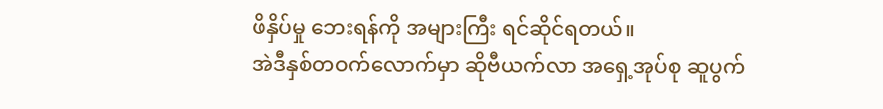ဖိနှိပ်မှု ဘေးရန်ကို အများကြီး ရင်ဆိုင်ရတယ်။
အဲဒီနှစ်တဝက်လောက်မှာ ဆိုဗီယက်လာ အရှေ့အုပ်စု ဆူပွက်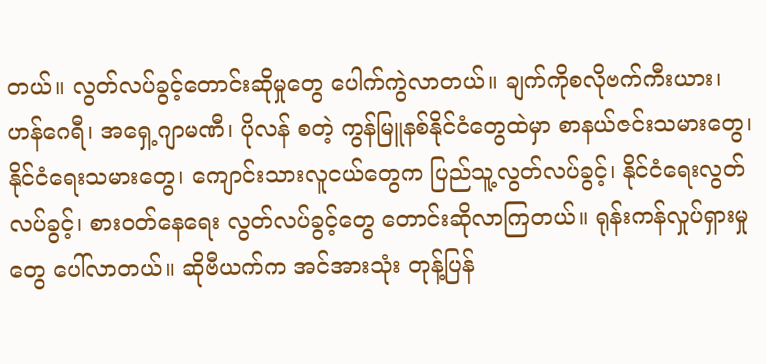တယ်။ လွတ်လပ်ခွင့်တောင်းဆိုမှုတွေ ပေါက်ကွဲလာတယ်။ ချက်ကိုစလိုဗက်ကီးယား၊ ဟန်ဂေရီ၊ အရှေ့ဂျာမဏီ၊ ပိုလန် စတဲ့ ကွန်မြူနစ်နိုင်ငံတွေထဲမှာ စာနယ်ဇင်းသမားတွေ၊ နိုင်ငံရေးသမားတွေ၊ ကျောင်းသားလူငယ်တွေက ပြည်သူ့လွတ်လပ်ခွင့်၊ နိုင်ငံရေးလွတ်လပ်ခွင့်၊ စားဝတ်နေရေး လွတ်လပ်ခွင့်တွေ တောင်းဆိုလာကြတယ်။ ရုန်းကန်လှုပ်ရှားမှုတွေ ပေါ်လာတယ်။ ဆိုဗီယက်က အင်အားသုံး တုန့်ပြန်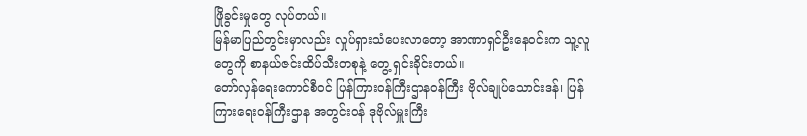ဖြိုခွင်းမှုတွေ လုပ်တယ်။
မြန်မာပြည်တွင်းမှာလည်း လှုပ်ရှားသံပေးလာတော့ အာဏာရှင်ဦးနေဝင်းက သူ့လူတွေကို စာနယ်ဇင်းထိပ်သီးတစုနဲ့ တွေ့ ရှင်းခိုင်းတယ်။
တော်လှန်ရေးကောင်စီဝင် ပြန်ကြားဝန်ကြီးဌာနဝန်ကြီး ဗိုလ်ချုပ်သောင်းဒန်၊ ပြန်ကြားရေးဝန်ကြီးဌာန အတွင်းဝန် ဒုဗိုလ်မှူးကြီး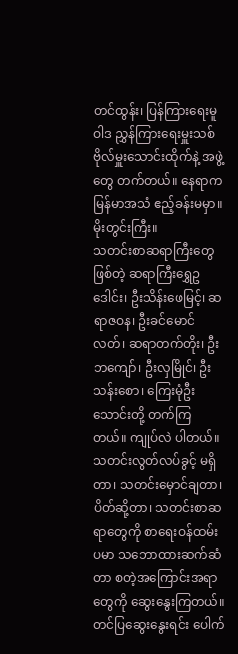တင်ထွန်း၊ ပြန်ကြားရေးမူဝါဒ ညွှန်ကြားရေးမှူးသစ် ဗိုလ်မှူးသောင်းထိုက်နဲ့ အဖွဲ့တွေ တက်တယ်။ နေရာက မြန်မာအသံ ဧည့်ခန်းမမှာ။ မိုးတွင်းကြီး။
သတင်းစာဆရာကြီးတွေဖြစ်တဲ့ ဆရာကြီးရွှေဥဒေါင်း၊ ဦးသိန်းဖေမြင့်၊ ဆရာဇဝန၊ ဦးခင်မောင်လတ်၊ ဆရာတက်တိုး၊ ဦးဘကျော်၊ ဦးလှမြိုင်၊ ဦးသန်းစော၊ ကြေးမုံဦးသောင်းတို့ တက်ကြတယ်။ ကျုပ်လဲ ပါတယ်။
သတင်းလွတ်လပ်ခွင့် မရှိတာ၊ သတင်းမှောင်ချတာ၊ ပိတ်ဆို့တာ၊ သတင်းစာဆရာတွေကို စာရေးဝန်ထမ်းပမာ သဘောထားဆက်ဆံတာ စတဲ့အကြောင်းအရာတွေကို ဆွေးနွေးကြတယ်။
တင်ပြဆွေးနွေးရင်း ပေါက်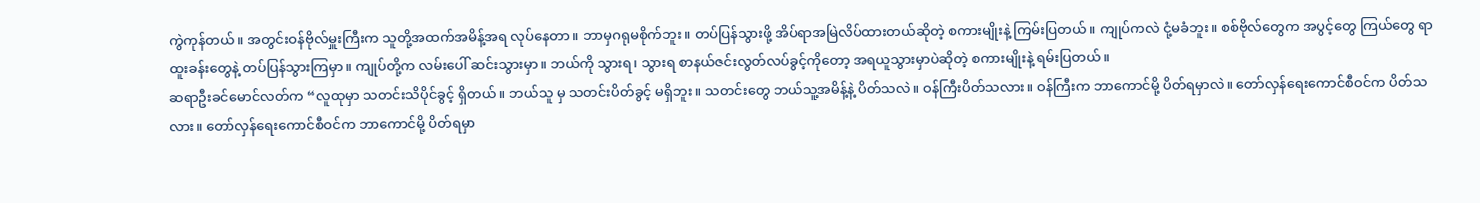ကွဲကုန်တယ်။ အတွင်းဝန်ဗိုလ်မှူးကြီးက သူတို့အထက်အမိန့်အရ လုပ်နေတာ။ ဘာမှဂရုမစိုက်ဘူး။ တပ်ပြန်သွားဖို့ အိပ်ရာအမြဲလိပ်ထားတယ်ဆိုတဲ့ စကားမျိုးနဲ့ ကြမ်းပြတယ်။ ကျုပ်ကလဲ ငုံ့မခံဘူး။ စစ်ဗိုလ်တွေက အပွင့်တွေ ကြယ်တွေ ရာထူးခန်းတွေနဲ့ တပ်ပြန်သွားကြမှာ။ ကျုပ်တို့က လမ်းပေါ် ဆင်းသွားမှာ။ ဘယ်ကို သွားရ၊ သွားရ စာနယ်ဇင်းလွတ်လပ်ခွင့်ကိုတော့ အရယူသွားမှာပဲဆိုတဲ့ စကားမျိုးနဲ့ ရမ်းပြတယ်။
ဆရာဦးခင်မောင်လတ်က “လူထုမှာ သတင်းသိပိုင်ခွင့် ရှိတယ်။ ဘယ်သူ မှ သတင်းပိတ်ခွင့် မရှိဘူး။ သတင်းတွေ ဘယ်သူ့အမိန့်နဲ့ ပိတ်သလဲ။ ဝန်ကြီးပိတ်သလား။ ဝန်ကြီးက ဘာကောင်မို့ ပိတ်ရမှာလဲ။ တော်လှန်ရေးကောင်စီဝင်က ပိတ်သလား။ တော်လှန်ရေးကောင်စီဝင်က ဘာကောင်မို့ ပိတ်ရမှာ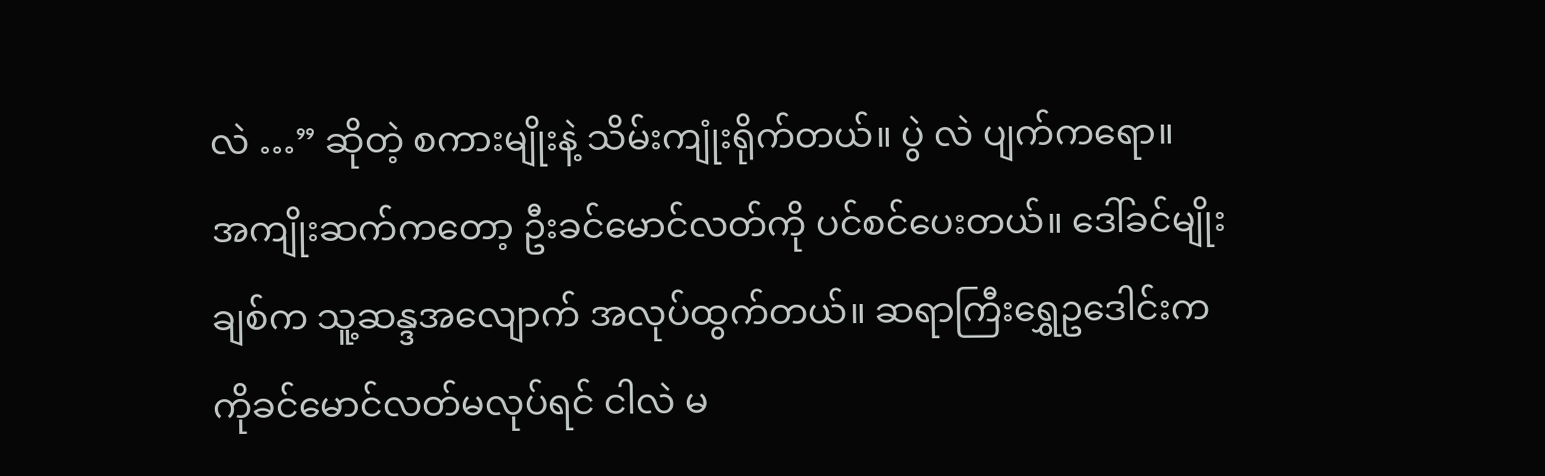လဲ …” ဆိုတဲ့ စကားမျိုးနဲ့ သိမ်းကျုံးရိုက်တယ်။ ပွဲ လဲ ပျက်ကရော။
အကျိုးဆက်ကတော့ ဦးခင်မောင်လတ်ကို ပင်စင်ပေးတယ်။ ဒေါ်ခင်မျိုးချစ်က သူ့ဆန္ဒအလျောက် အလုပ်ထွက်တယ်။ ဆရာကြီးရွှေဥဒေါင်းက ကိုခင်မောင်လတ်မလုပ်ရင် ငါလဲ မ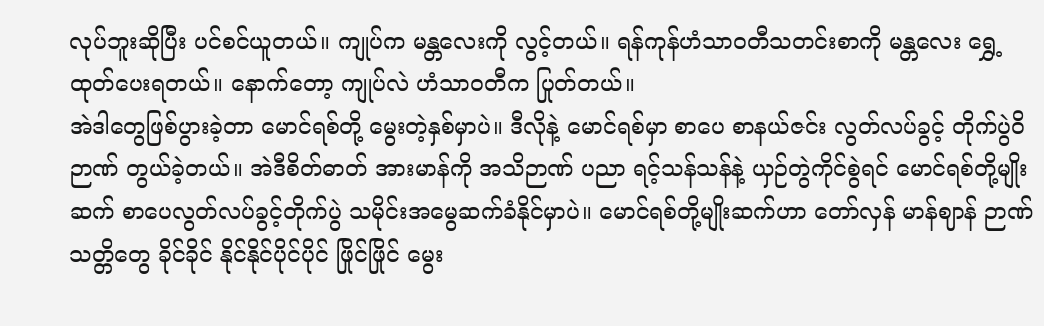လုပ်ဘူးဆိုပြီး ပင်စင်ယူတယ်။ ကျုပ်က မန္တလေးကို လွင့်တယ်။ ရန်ကုန်ဟံသာဝတီသတင်းစာကို မန္တလေး ရွှေ့ထုတ်ပေးရတယ်။ နောက်တော့ ကျုပ်လဲ ဟံသာဝတီက ပြုတ်တယ်။
အဲဒါတွေဖြစ်ပွားခဲ့တာ မောင်ရစ်တို့ မွေးတဲ့နှစ်မှာပဲ။ ဒီလိုနဲ့ မောင်ရစ်မှာ စာပေ စာနယ်ဇင်း လွတ်လပ်ခွင့် တိုက်ပွဲဝိဉာဏ် တွယ်ခဲ့တယ်။ အဲဒီစိတ်ဓာတ် အားမာန်ကို အသိဉာဏ် ပညာ ရင့်သန်သန်နဲ့ ယှဉ်တွဲကိုင်စွဲရင် မောင်ရစ်တို့မျိုးဆက် စာပေလွတ်လပ်ခွင့်တိုက်ပွဲ သမိုင်းအမွေဆက်ခံနိုင်မှာပဲ။ မောင်ရစ်တို့မျိုးဆက်ဟာ တော်လှန် မာန်ဈာန် ဉာဏ်သတ္တိတွေ ခိုင်ခိုင် နိုင်နိုင်ပိုင်ပိုင် ဖြိုင်ဖြိုင် မွေး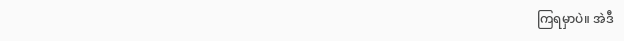ကြရမှာပဲ။ အဲဒီ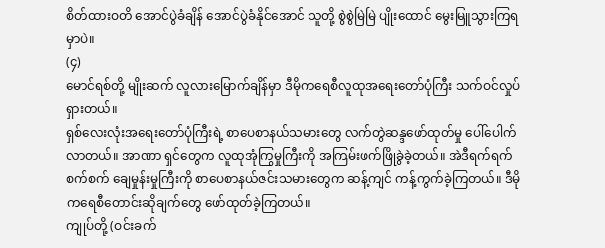စိတ်ထားဝတိ အောင်ပွဲခံချိန် အောင်ပွဲခံနိုင်အောင် သူတို့ စွဲစွဲမြဲမြဲ ပျိုးထောင် မွေးမြူသွားကြရမှာပဲ။
(၄)
မောင်ရစ်တို့ မျိုးဆက် လူလားမြောက်ချိန်မှာ ဒီမိုကရေစီလူထုအရေးတော်ပုံကြီး သက်ဝင်လှုပ်ရှားတယ်။
ရှစ်လေးလုံးအရေးတော်ပုံကြီးရဲ့ စာပေစာနယ်သမားတွေ လက်တွဲဆန္ဒဖော်ထုတ်မှု ပေါ်ပေါက်လာတယ်။ အာဏာ ရှင်တွေက လူထုအုံကြွမှုကြီးကို အကြမ်းဖက်ဖြိုခွဲခဲ့တယ်။ အဲဒီရက်ရက်စက်စက် ချေမှုန်းမှုကြီးကို စာပေစာနယ်ဇင်းသမားတွေက ဆန့်ကျင် ကန့်ကွက်ခဲ့ကြတယ်။ ဒီမိုကရေစီတောင်းဆိုချက်တွေ ဖော်ထုတ်ခဲ့ကြတယ်။
ကျုပ်တို့ (ဝင်းခက်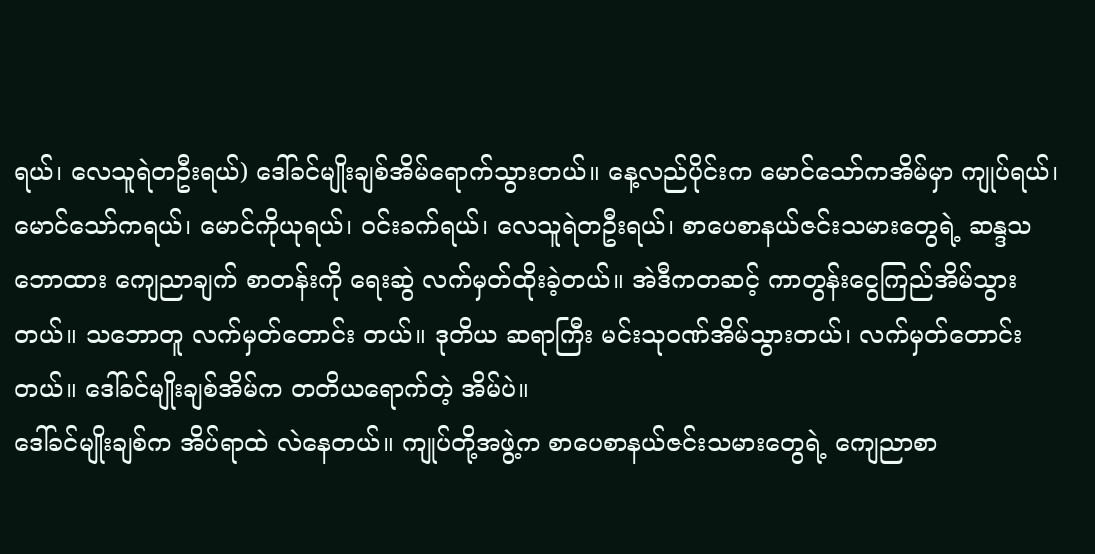ရယ်၊ လေသူရဲတဦးရယ်) ဒေါ်ခင်မျိုးချစ်အိမ်ရောက်သွားတယ်။ နေ့လည်ပိုင်းက မောင်သော်ကအိမ်မှာ ကျုပ်ရယ်၊ မောင်သော်ကရယ်၊ မောင်ကိုယုရယ်၊ ဝင်းခက်ရယ်၊ လေသူရဲတဦးရယ်၊ စာပေစာနယ်ဇင်းသမားတွေရဲ့ ဆန္ဒသဘောထား ကျေညာချက် စာတန်းကို ရေးဆွဲ လက်မှတ်ထိုးခဲ့တယ်။ အဲဒီကတဆင့် ကာတွန်းငွေကြည်အိမ်သွားတယ်။ သဘောတူ လက်မှတ်တောင်း တယ်။ ဒုတိယ ဆရာကြီး မင်းသုဝဏ်အိမ်သွားတယ်၊ လက်မှတ်တောင်းတယ်။ ဒေါ်ခင်မျိုးချစ်အိမ်က တတိယရောက်တဲ့ အိမ်ပဲ။
ဒေါ်ခင်မျိုးချစ်က အိပ်ရာထဲ လဲနေတယ်။ ကျုပ်တို့အဖွဲ့က စာပေစာနယ်ဇင်းသမားတွေရဲ့ ကျေညာစာ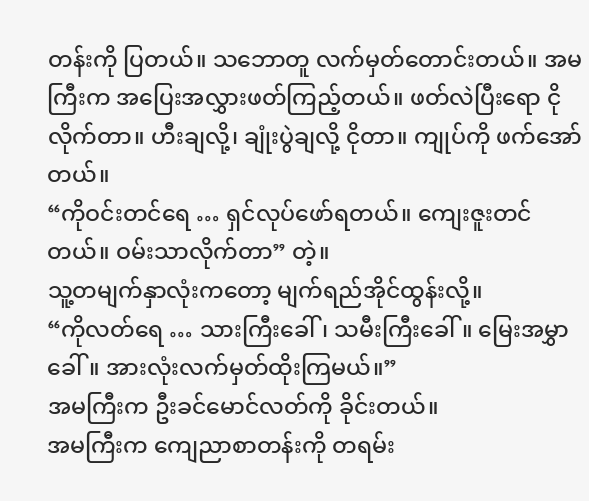တန်းကို ပြတယ်။ သဘောတူ လက်မှတ်တောင်းတယ်။ အမကြီးက အပြေးအလွှားဖတ်ကြည့်တယ်။ ဖတ်လဲပြီးရော ငိုလိုက်တာ။ ဟီးချလို့၊ ချုံးပွဲချလို့ ငိုတာ။ ကျုပ်ကို ဖက်အော်တယ်။
“ကိုဝင်းတင်ရေ … ရှင်လုပ်ဖော်ရတယ်။ ကျေးဇူးတင်တယ်။ ဝမ်းသာလိုက်တာ” တဲ့။
သူ့တမျက်နှာလုံးကတော့ မျက်ရည်အိုင်ထွန်းလို့။
“ကိုလတ်ရေ … သားကြီးခေါ်၊ သမီးကြီးခေါ်။ မြေးအမွှာ ခေါ်။ အားလုံးလက်မှတ်ထိုးကြမယ်။”
အမကြီးက ဦးခင်မောင်လတ်ကို ခိုင်းတယ်။
အမကြီးက ကျေညာစာတန်းကို တရမ်း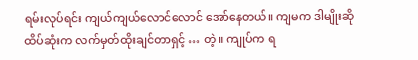ရမ်းလုပ်ရင်း ကျယ်ကျယ်လောင်လောင် အော်နေတယ်။ ကျမက ဒါမျိုးဆို ထိပ်ဆုံးက လက်မှတ်ထိုးချင်တာရှင့် … တဲ့။ ကျုပ်က ရ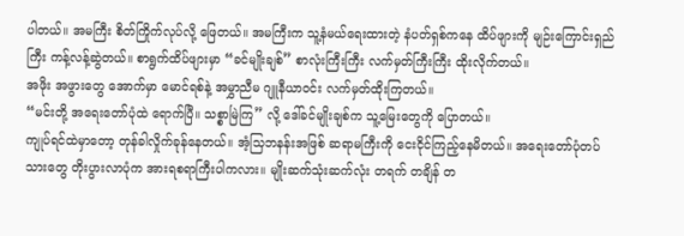ပါတယ်။ အမကြီး စိတ်ကြိုက်လုပ်လို့ ဖြေတယ်။ အမကြီးက သူ့နံမယ်ရေးထားတဲ့ နံပတ်ရှစ်ကနေ ထိပ်ဖျားကို မျဉ်းကြောင်းရှည်ကြီး ကန့်လန့်ဆွဲတယ်။ စာရွက်ထိပ်ဖျားမှာ “ခင်မျိုးချစ်” စာလုံးကြီးကြီး လက်မှတ်ကြီးကြီး ထိုးလိုက်တယ်။
အဖိုး အဖွားတွေ အောက်မှာ မောင်ရစ်နဲ့ အမွှာညီမ ဂျူနီယာဝင်း လက်မှတ်ထိုးကြတယ်။
“မင်းတို့ အရေးတော်ပုံထဲ ရောက်ပြီ။ သစ္စာမြဲကြ” လို့ ဒေါ်ခင်မျိုးချစ်က သူ့မြေးတွေကို ပြောတယ်။
ကျုပ်ရင်ထဲမှာတော့ တုန်ခါလှိုက်ခုန်နေတယ်။ အံ့သြဘနန်းအဖြစ် ဆရာမကြီးကို ငေးငိုင်ကြည့်နေမိတယ်။ အရေးတော်ပုံတပ်သားတွေ တိုးပွားလာပုံက အားရစရာကြီးပါကလား။ မျိုးဆက်သုံးဆက်လုံး တရက် တချိန် တ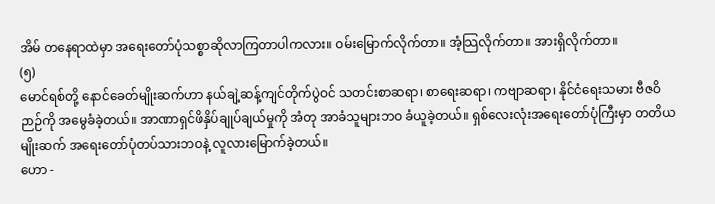အိမ် တနေရာထဲမှာ အရေးတော်ပုံသစ္စာဆိုလာကြတာပါကလား။ ဝမ်းမြောက်လိုက်တာ။ အံ့သြလိုက်တာ။ အားရှိလိုက်တာ။
(၅)
မောင်ရစ်တို့ နောင်ခေတ်မျိုးဆက်ဟာ နယ်ချဲ့ဆန့်ကျင်တိုက်ပွဲဝင် သတင်းစာဆရာ၊ စာရေးဆရာ၊ ကဗျာဆရာ၊ နိုင်ငံရေးသမား ဗီဇဝိဉာဉ်ကို အမွေခံခဲ့တယ်။ အာဏာရှင်ဖိနှိပ်ချုပ်ချယ်မှုကို အံတု အာခံသူများဘဝ ခံယူခဲ့တယ်။ ရှစ်လေးလုံးအရေးတော်ပုံကြီးမှာ တတိယမျိုးဆက် အရေးတော်ပုံတပ်သားဘဝနဲ့ လူလားမြောက်ခဲ့တယ်။
ဟော -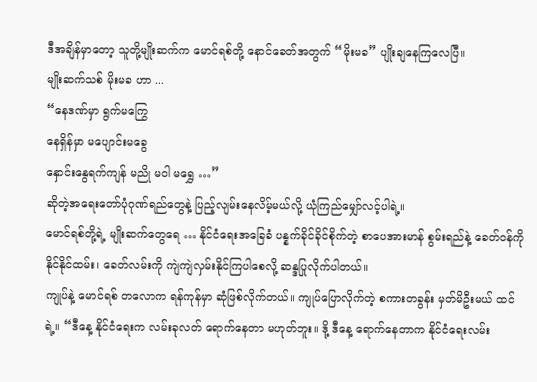ဒီအချိန်မှာတော့ သူတို့မျိုးဆက်က မောင်ရစ်တို့ နောင်ခေတ်အတွက် “မိုးမခ” ပျိုးချနေကြလေပြီ။
မျိုးဆက်သစ် မိုးမခ ဟာ ...
“နေဒဏ်မှာ ရွက်မကြွေ
နေရှိန်မှာ မပျောင်းမခွေ
နှောင်းနွေရက်ကျန် မညို မဝါ မရွှေ …”
ဆိုတဲ့အရေးတော်ပုံဂုဏ်ရည်တွေနဲ့ ပြည့်လျမ်းနေလိမ့်မယ်လို့ ယုံကြည်မျှော်လင့်ပါရဲ့။
မောင်ရစ်တို့ရဲ့ မျိုးဆက်တွေရေ … နိုင်ငံရေးအခြေခံ ပန္နက်ခိုင်ခိုင်စိုက်တဲ့ စာပေအားမာန် စွမ်းရည်နဲ့ ခေတ်ဝန်ကို နိုင်နိုင်ထမ်း၊ ခေတ်လမ်းကို ကျဲကျဲလှမ်းနိုင်ကြပါစေလို့ ဆန္ဒပြုလိုက်ပါတယ်။
ကျုပ်နဲ့ မောင်ရစ် တလောက ရန်ကုန်မှာ ဆုံဖြစ်လိုက်တယ်။ ကျုပ်ပြောလိုက်တဲ့ စကားတခွန်း မှတ်မိဦးမယ် ထင်ရဲ့။ “ဒီနေ့ နိုင်ငံရေးက လမ်းခုလတ် ရောက်နေတာ မဟုတ်ဘူး။ ဒို့ ဒီနေ့ ရောက်နေတာက နိုင်ငံရေးလမ်း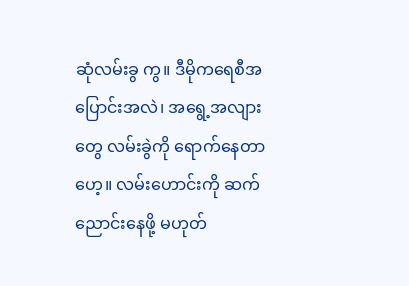ဆုံလမ်းခွ ကွ။ ဒီမိုကရေစီအပြောင်းအလဲ၊ အရွေ့အလျားတွေ လမ်းခွဲကို ရောက်နေတာဟေ့။ လမ်းဟောင်းကို ဆက်ညောင်းနေဖို့ မဟုတ်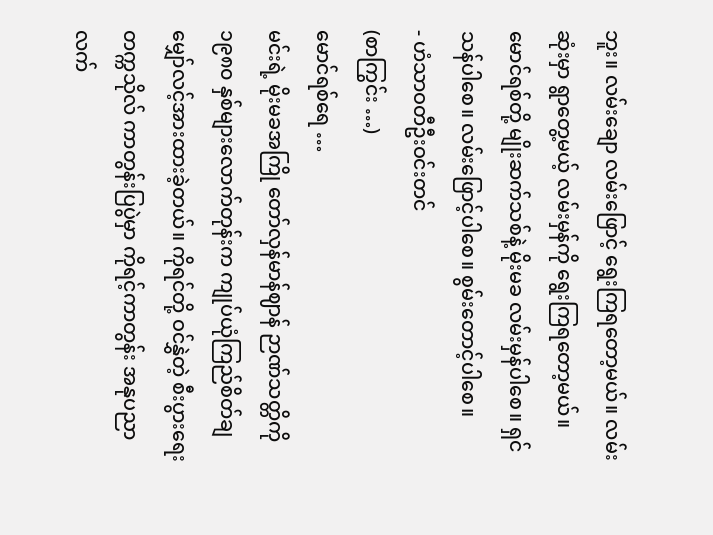ဘူး။ လမ်းချော လမ်းဖြောင့် ရွေးကြရတော့မယ်။ လမ်းဆုံးမှာ ရွာတွေ့မယ့် လမ်းမှန်ကို ရွေးကြရတော့မယ်။
မောင်ရစ်တို့ မျိုးဆက်သစ်နဲ့ မိုးမခ လမ်းမှန်ပါစေ။ ရှင်သန်ပါစေ။ လမ်းဖြောင့်ပါစေ။ စွမ်းတောင့်ပါစေ။
- ဟံသာဝတီဦးဝင်းတင်
(စာကြွင်း …)
မောင်ရစ်ရေ …
မင်းရဲ့ မိုးမခအကြို တော်လှန်မာန်ဈာန် ဉာဏ်သတ္တိကို ၁၉၈၀ နှစ်များလောက်တုန်းက ကျုပ်ယုံကြည်စိတ်ချ မျှော်လင့်အားထားခဲ့တယ်။ ကိုရင်တို့ ဝင်နွှဲတဲ့ စီးပွားရေးတက္ကသိုလ် ကာတွန်းပြပွဲမှာ ကိုရင့်ကာတွန်း အနုပညာလက်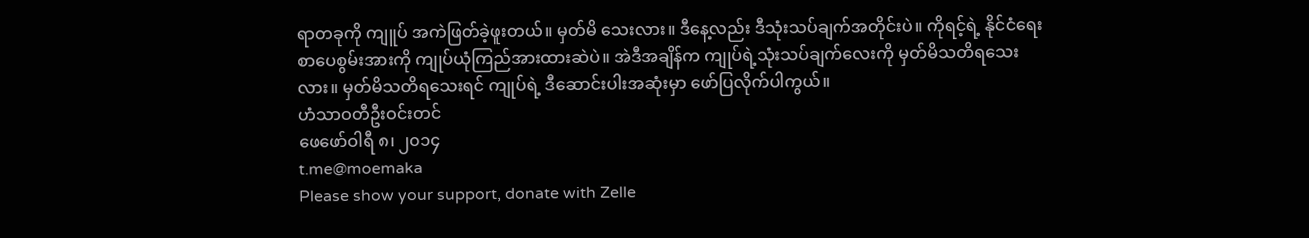ရာတခုကို ကျူပ် အကဲဖြတ်ခဲ့ဖူးတယ်။ မှတ်မိ သေးလား။ ဒီနေ့လည်း ဒီသုံးသပ်ချက်အတိုင်းပဲ။ ကိုရင့်ရဲ့ နိုင်ငံရေးစာပေစွမ်းအားကို ကျုပ်ယုံကြည်အားထားဆဲပဲ။ အဲဒီအချိန်က ကျုပ်ရဲ့သုံးသပ်ချက်လေးကို မှတ်မိသတိရသေးလား။ မှတ်မိသတိရသေးရင် ကျုပ်ရဲ့ ဒီဆောင်းပါးအဆုံးမှာ ဖော်ပြလိုက်ပါကွယ်။
ဟံသာဝတီဦးဝင်းတင်
ဖေဖော်ဝါရီ ၈၊ ၂၀၁၄
t.me@moemaka
Please show your support, donate with Zelle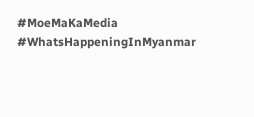#MoeMaKaMedia
#WhatsHappeningInMyanmar